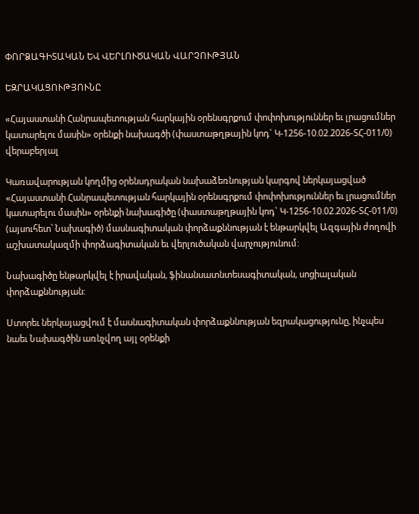ՓՈՐՁԱԳԻՏԱԿԱՆ ԵՎ ՎԵՐԼՈՒԾԱԿԱՆ ՎԱՐՉՈՒԹՅԱՆ

ԵԶՐԱԿԱՑՈՒԹՅՈՒՆԸ

«Հայաստանի Հանրապետության հարկային օրենսգրքում փոփոխություններ եւ լրացումներ կատարելու մասին» օրենքի նախագծի (փաստաթղթային կոդ` Կ-1256-10.02.2026-ՏՀ-011/0) վերաբերյալ

Կառավարության կողմից օրենսդրական նախաձեռնության կարգով ներկայացված «Հայաստանի Հանրապետության հարկային օրենսգրքում փոփոխություններ եւ լրացումներ կատարելու մասին» օրենքի նախագիծը (փաստաթղթային կոդ` Կ-1256-10.02.2026-ՏՀ-011/0) (այսուհետ՝ Նախագիծ) մասնագիտական փորձաքննության է ենթարկվել Ազգային ժողովի աշխատակազմի փորձագիտական եւ վերլուծական վարչությունում:

Նախագիծը ենթարկվել է իրավական, ֆինանսատնտեսագիտական, սոցիալական փորձաքննության:

Ստորեւ ներկայացվում է մասնագիտական փորձաքննության եզրակացությունը, ինչպես նաեւ Նախագծին առնչվող այլ օրենքի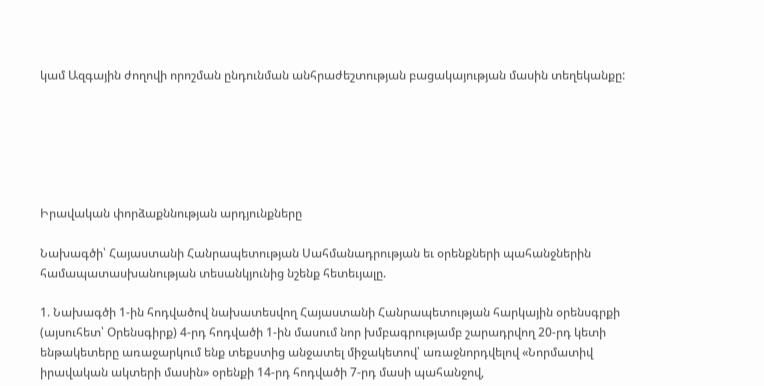կամ Ազգային ժողովի որոշման ընդունման անհրաժեշտության բացակայության մասին տեղեկանքը:






Իրավական փորձաքննության արդյունքները

Նախագծի՝ Հայաստանի Հանրապետության Սահմանադրության եւ օրենքների պահանջներին համապատասխանության տեսանկյունից նշենք հետեւյալը.

1. Նախագծի 1-ին հոդվածով նախատեսվող Հայաստանի Հանրապետության հարկային օրենսգրքի (այսուհետ՝ Օրենսգիրք) 4-րդ հոդվածի 1-ին մասում նոր խմբագրությամբ շարադրվող 20-րդ կետի ենթակետերը առաջարկում ենք տեքստից անջատել միջակետով՝ առաջնորդվելով «Նորմատիվ իրավական ակտերի մասին» օրենքի 14-րդ հոդվածի 7-րդ մասի պահանջով,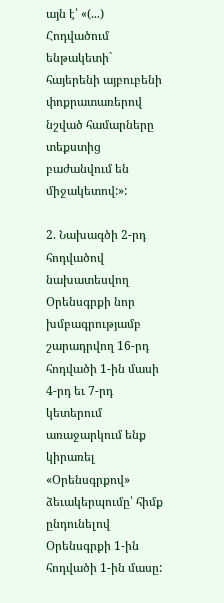այն է՝ «(...) Հոդվածում ենթակետի` հայերենի այբուբենի փոքրատառերով նշված համարները տեքստից բաժանվում են միջակետով:»:

2. Նախագծի 2-րդ հոդվածով նախատեսվող Օրենսգրքի նոր խմբագրությամբ շարադրվող 16-րդ հոդվածի 1-ին մասի 4-րդ եւ 7-րդ կետերում առաջարկում ենք կիրառել «Օրենսգրքով» ձեւակերպումը՝ հիմք ընդունելով Օրենսգրքի 1-ին հոդվածի 1-ին մասը: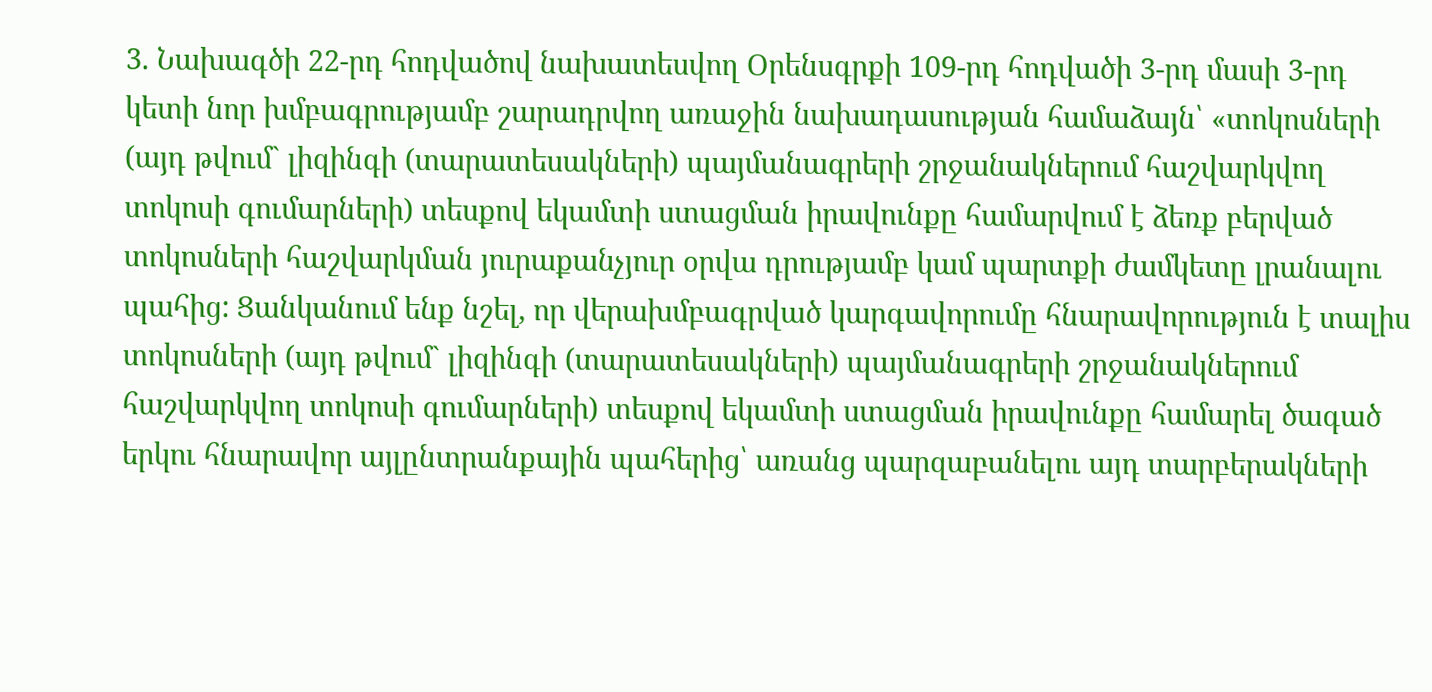3. Նախագծի 22-րդ հոդվածով նախատեսվող Օրենսգրքի 109-րդ հոդվածի 3-րդ մասի 3-րդ կետի նոր խմբագրությամբ շարադրվող առաջին նախադասության համաձայն՝ «տոկոսների (այդ թվում` լիզինգի (տարատեսակների) պայմանագրերի շրջանակներում հաշվարկվող տոկոսի գումարների) տեսքով եկամտի ստացման իրավունքը համարվում է ձեռք բերված տոկոսների հաշվարկման յուրաքանչյուր օրվա դրությամբ կամ պարտքի ժամկետը լրանալու պահից: Ցանկանում ենք նշել, որ վերախմբագրված կարգավորումը հնարավորություն է տալիս տոկոսների (այդ թվում` լիզինգի (տարատեսակների) պայմանագրերի շրջանակներում հաշվարկվող տոկոսի գումարների) տեսքով եկամտի ստացման իրավունքը համարել ծագած երկու հնարավոր այլընտրանքային պահերից՝ առանց պարզաբանելու այդ տարբերակների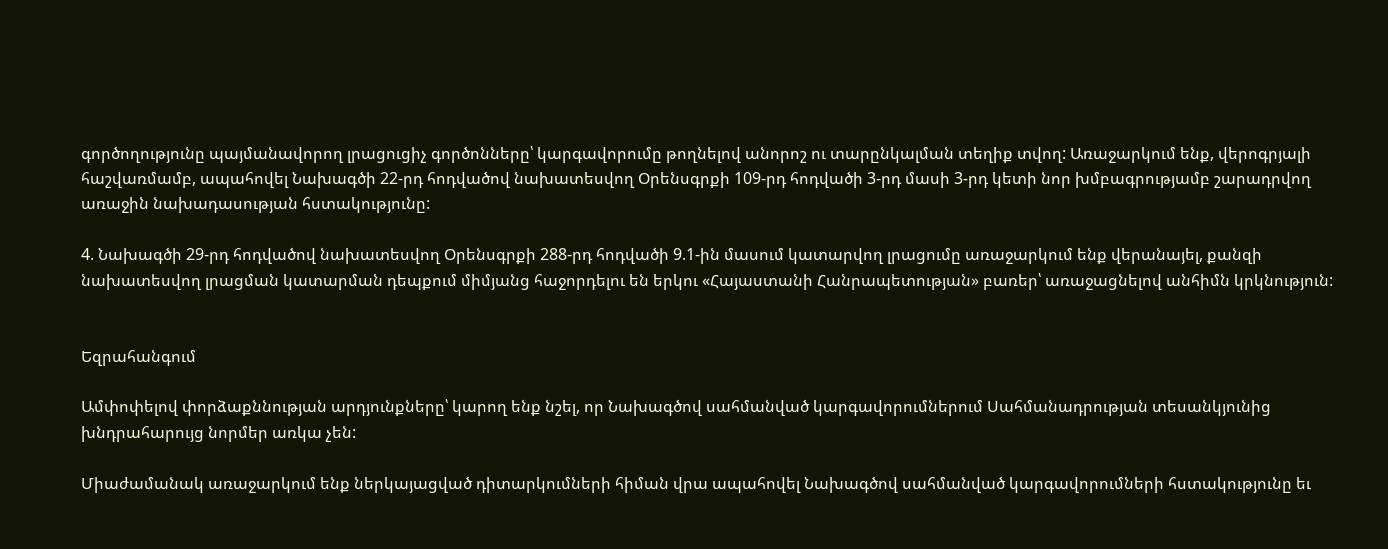գործողությունը պայմանավորող լրացուցիչ գործոնները՝ կարգավորումը թողնելով անորոշ ու տարընկալման տեղիք տվող: Առաջարկում ենք, վերոգրյալի հաշվառմամբ, ապահովել Նախագծի 22-րդ հոդվածով նախատեսվող Օրենսգրքի 109-րդ հոդվածի 3-րդ մասի 3-րդ կետի նոր խմբագրությամբ շարադրվող առաջին նախադասության հստակությունը:

4. Նախագծի 29-րդ հոդվածով նախատեսվող Օրենսգրքի 288-րդ հոդվածի 9.1-ին մասում կատարվող լրացումը առաջարկում ենք վերանայել, քանզի նախատեսվող լրացման կատարման դեպքում միմյանց հաջորդելու են երկու «Հայաստանի Հանրապետության» բառեր՝ առաջացնելով անհիմն կրկնություն:


Եզրահանգում

Ամփոփելով փորձաքննության արդյունքները՝ կարող ենք նշել, որ Նախագծով սահմանված կարգավորումներում Սահմանադրության տեսանկյունից խնդրահարույց նորմեր առկա չեն:

Միաժամանակ առաջարկում ենք ներկայացված դիտարկումների հիման վրա ապահովել Նախագծով սահմանված կարգավորումների հստակությունը եւ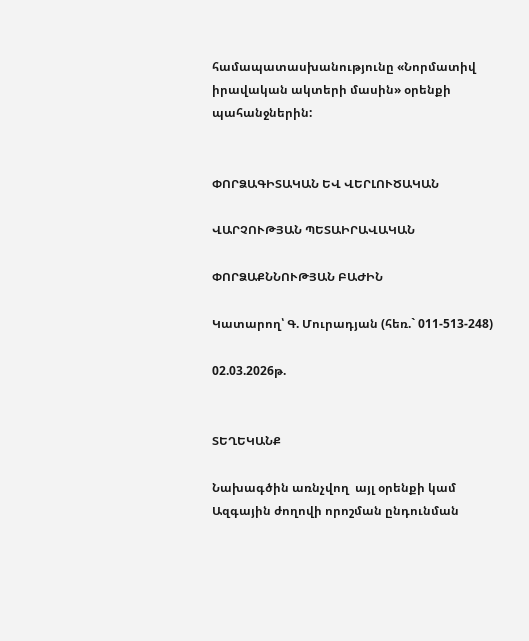համապատասխանությունը «Նորմատիվ իրավական ակտերի մասին» օրենքի պահանջներին:


ՓՈՐՁԱԳԻՏԱԿԱՆ ԵՎ ՎԵՐԼՈՒԾԱԿԱՆ

ՎԱՐՉՈՒԹՅԱՆ ՊԵՏԱԻՐԱՎԱԿԱՆ

ՓՈՐՁԱՔՆՆՈՒԹՅԱՆ ԲԱԺԻՆ

Կատարող՝ Գ. Մուրադյան (հեռ.` 011-513-248)

02.03.2026թ.


ՏԵՂԵԿԱՆՔ

Նախագծին առնչվող  այլ օրենքի կամ Ազգային ժողովի որոշման ընդունման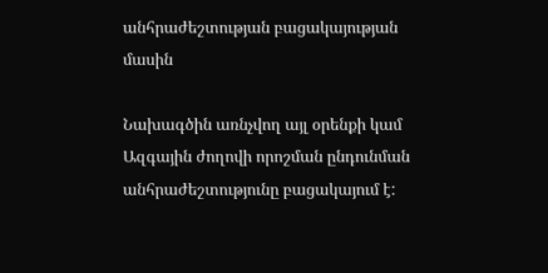անհրաժեշտության բացակայության մասին

Նախագծին առնչվող այլ օրենքի կամ Ազգային ժողովի որոշման ընդունման անհրաժեշտությունը բացակայում է: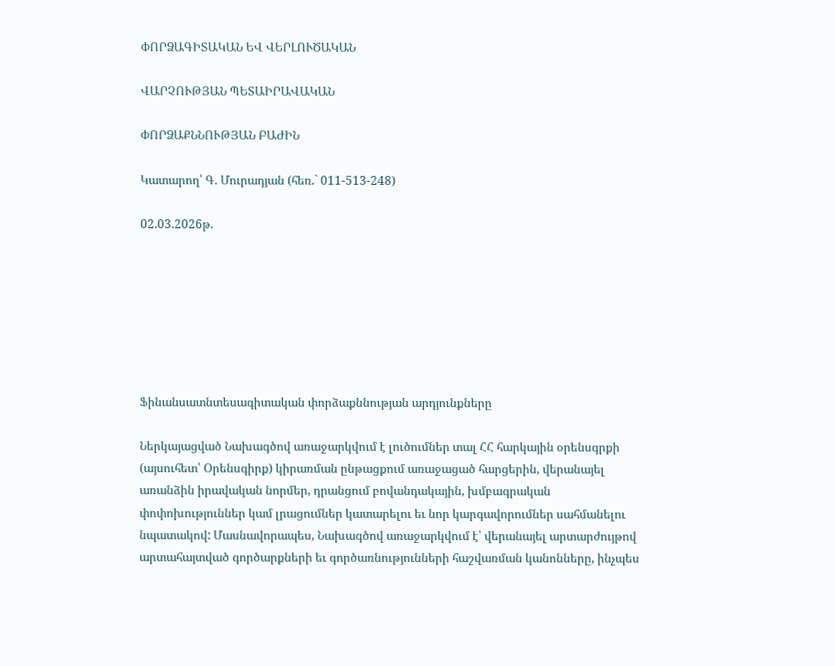ՓՈՐՁԱԳԻՏԱԿԱՆ ԵՎ ՎԵՐԼՈՒԾԱԿԱՆ

ՎԱՐՉՈՒԹՅԱՆ ՊԵՏԱԻՐԱՎԱԿԱՆ

ՓՈՐՁԱՔՆՆՈՒԹՅԱՆ ԲԱԺԻՆ

Կատարող՝ Գ. Մուրադյան (հեռ.` 011-513-248)

02.03.2026թ.







Ֆինանսատնտեսագիտական փորձաքննության արդյունքները

Ներկայացված Նախագծով առաջարկվում է լուծումներ տալ ՀՀ հարկային օրենսգրքի (այսուհետ՝ Օրենսգիրք) կիրառման ընթացքում առաջացած հարցերին, վերանայել առանձին իրավական նորմեր, դրանցում բովանդակային, խմբագրական փոփոխություններ կամ լրացումներ կատարելու եւ նոր կարգավորումներ սահմանելու նպատակով: Մասնավորապես, Նախագծով առաջարկվում է՝ վերանայել արտարժույթով արտահայտված գործարքների եւ գործառնությունների հաշվառման կանոնները, ինչպես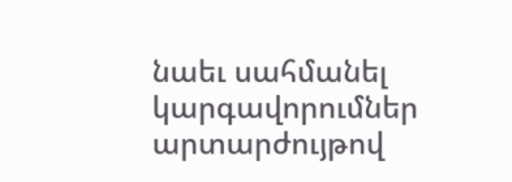նաեւ սահմանել կարգավորումներ արտարժույթով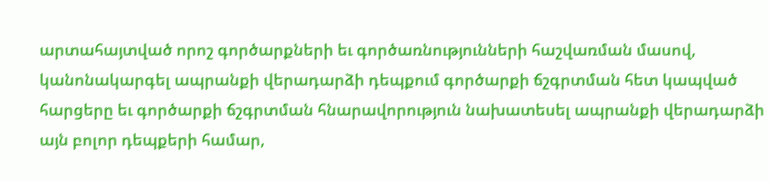արտահայտված որոշ գործարքների եւ գործառնությունների հաշվառման մասով, կանոնակարգել ապրանքի վերադարձի դեպքում գործարքի ճշգրտման հետ կապված հարցերը եւ գործարքի ճշգրտման հնարավորություն նախատեսել ապրանքի վերադարձի այն բոլոր դեպքերի համար,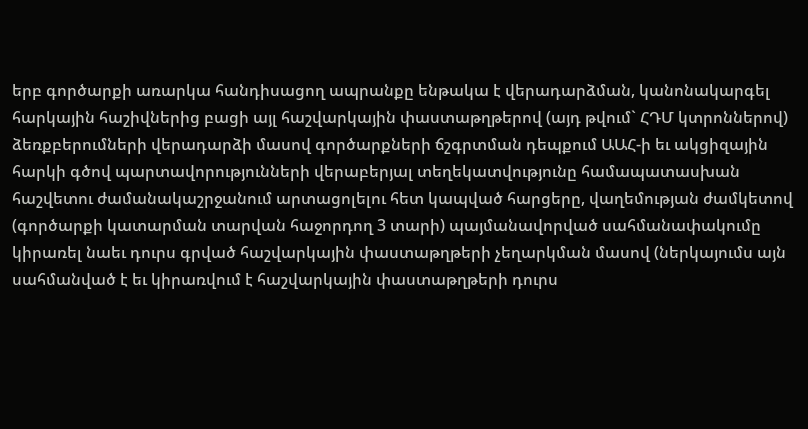երբ գործարքի առարկա հանդիսացող ապրանքը ենթակա է վերադարձման, կանոնակարգել հարկային հաշիվներից բացի այլ հաշվարկային փաստաթղթերով (այդ թվում` ՀԴՄ կտրոններով) ձեռքբերումների վերադարձի մասով գործարքների ճշգրտման դեպքում ԱԱՀ-ի եւ ակցիզային հարկի գծով պարտավորությունների վերաբերյալ տեղեկատվությունը համապատասխան հաշվետու ժամանակաշրջանում արտացոլելու հետ կապված հարցերը, վաղեմության ժամկետով (գործարքի կատարման տարվան հաջորդող 3 տարի) պայմանավորված սահմանափակումը կիրառել նաեւ դուրս գրված հաշվարկային փաստաթղթերի չեղարկման մասով (ներկայումս այն սահմանված է եւ կիրառվում է հաշվարկային փաստաթղթերի դուրս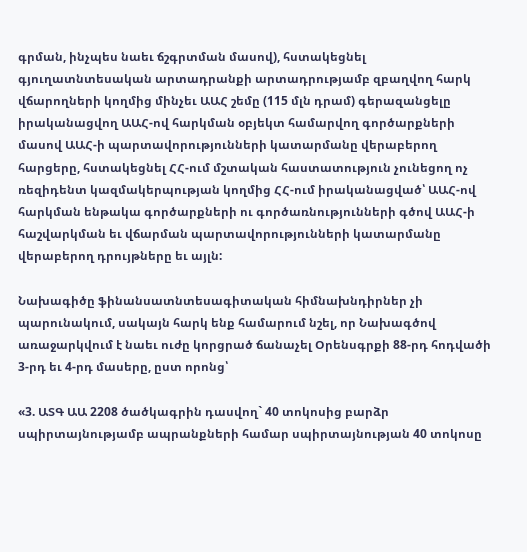գրման, ինչպես նաեւ ճշգրտման մասով), հստակեցնել գյուղատնտեսական արտադրանքի արտադրությամբ զբաղվող հարկ վճարողների կողմից մինչեւ ԱԱՀ շեմը (115 մլն դրամ) գերազանցելը իրականացվող ԱԱՀ-ով հարկման օբյեկտ համարվող գործարքների մասով ԱԱՀ-ի պարտավորությունների կատարմանը վերաբերող հարցերը, հստակեցնել ՀՀ-ում մշտական հաստատություն չունեցող ոչ ռեզիդենտ կազմակերպության կողմից ՀՀ-ում իրականացված՝ ԱԱՀ-ով հարկման ենթակա գործարքների ու գործառնությունների գծով ԱԱՀ-ի հաշվարկման եւ վճարման պարտավորությունների կատարմանը վերաբերող դրույթները եւ այլն:

Նախագիծը ֆինանսատնտեսագիտական հիմնախնդիրներ չի պարունակում, սակայն հարկ ենք համարում նշել, որ Նախագծով առաջարկվում է նաեւ ուժը կորցրած ճանաչել Օրենսգրքի 88-րդ հոդվածի 3-րդ եւ 4-րդ մասերը, ըստ որոնց՝

«3. ԱՏԳ ԱԱ 2208 ծածկագրին դասվող` 40 տոկոսից բարձր սպիրտայնությամբ ապրանքների համար սպիրտայնության 40 տոկոսը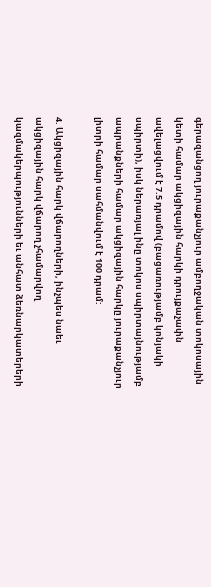գերազանցող յուրաքանչյուր ամբողջական տոկոսային կետի համար ակցիզային հարկի դրույքաչափն ավելացվում է 7.5 դրամով (բացառությամբ կոնյակի սպիրտի), իսկ ներառյալ ինը տոկոս սպիրտայնությամբ ապրանքների համար ակցիզային հարկը յուրաքանչյուր լիտրի համար սահմանվում է 100 դրամ:

4. Ակցիզային հարկ վճարողների, ինչպես նաեւ ակցիզային հարկ վճարող չհամարվող կազմակերպությունների եւ անհատ ձեռնարկատերերի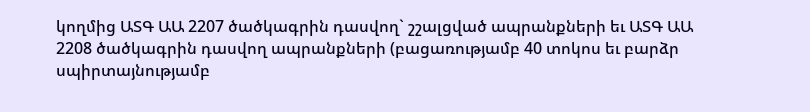կողմից ԱՏԳ ԱԱ 2207 ծածկագրին դասվող` շշալցված ապրանքների եւ ԱՏԳ ԱԱ 2208 ծածկագրին դասվող ապրանքների (բացառությամբ 40 տոկոս եւ բարձր սպիրտայնությամբ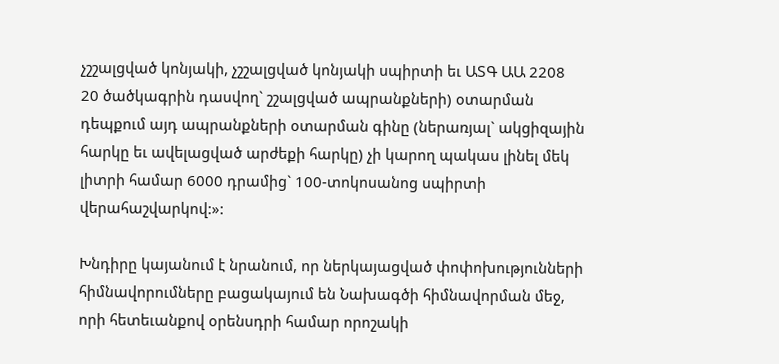չշշալցված կոնյակի, չշշալցված կոնյակի սպիրտի եւ ԱՏԳ ԱԱ 2208 20 ծածկագրին դասվող` շշալցված ապրանքների) օտարման դեպքում այդ ապրանքների օտարման գինը (ներառյալ` ակցիզային հարկը եւ ավելացված արժեքի հարկը) չի կարող պակաս լինել մեկ լիտրի համար 6000 դրամից` 100-տոկոսանոց սպիրտի վերահաշվարկով:»:

Խնդիրը կայանում է նրանում, որ ներկայացված փոփոխությունների հիմնավորումները բացակայում են Նախագծի հիմնավորման մեջ, որի հետեւանքով օրենսդրի համար որոշակի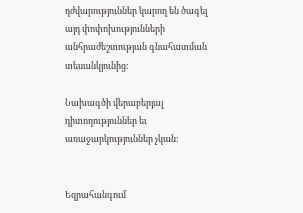դժվարություններ կարող են ծագել այդ փոփոխությունների անհրաժեշտության գնահատման տեսանկյունից:

Նախագծի վերաբերյալ դիտողություններ եւ առաջարկություններ չկան:


Եզրահանգում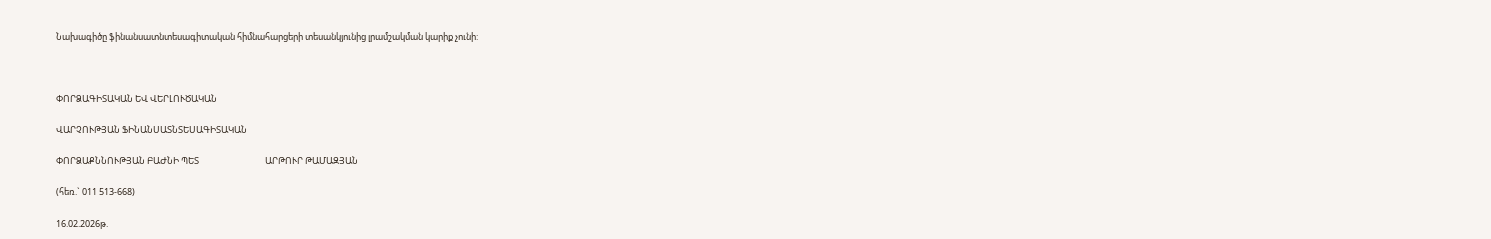Նախագիծը ֆինանսատնտեսագիտական հիմնահարցերի տեսանկյունից լրամշակման կարիք չունի:



ՓՈՐՁԱԳԻՏԱԿԱՆ ԵՎ ՎԵՐԼՈՒԾԱԿԱՆ

ՎԱՐՉՈՒԹՅԱՆ ՖԻՆԱՆՍԱՏՆՏԵՍԱԳԻՏԱԿԱՆ

ՓՈՐՁԱՔՆՆՈՒԹՅԱՆ ԲԱԺՆԻ ՊԵՏ                                 ԱՐԹՈՒՐ ԹԱՄԱԶՅԱՆ

(հեռ.` 011 513-668)

16.02.2026թ.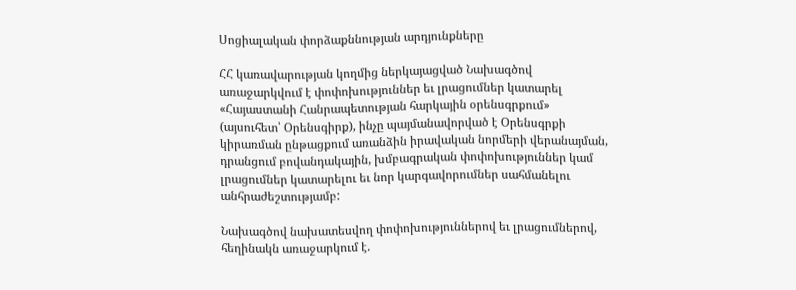Սոցիալական փորձաքննության արդյունքները

ՀՀ կառավարության կողմից ներկայացված Նախագծով առաջարկվում է փոփոխություններ եւ լրացումներ կատարել «Հայաստանի Հանրապետության հարկային օրենսգրքում» (այսուհետ՝ Օրենսգիրք), ինչը պայմանավորված է Օրենսգրքի կիրառման ընթացքում առանձին իրավական նորմերի վերանայման, դրանցում բովանդակային, խմբագրական փոփոխություններ կամ լրացումներ կատարելու եւ նոր կարգավորումներ սահմանելու անհրաժեշտությամբ:

Նախագծով նախատեսվող փոփոխություններով եւ լրացումներով, հեղինակն առաջարկում է.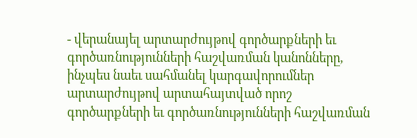- վերանայել արտարժույթով գործարքների եւ գործառնությունների հաշվառման կանոնները, ինչպես նաեւ սահմանել կարգավորումներ արտարժույթով արտահայտված որոշ գործարքների եւ գործառնությունների հաշվառման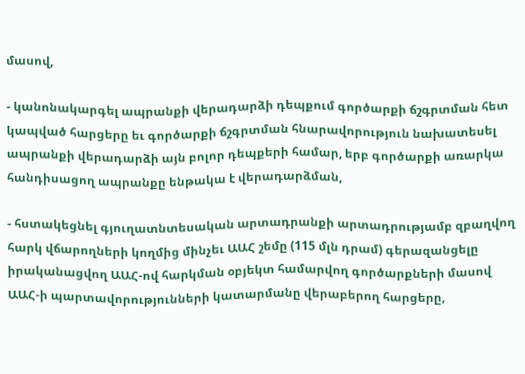մասով,

- կանոնակարգել ապրանքի վերադարձի դեպքում գործարքի ճշգրտման հետ կապված հարցերը եւ գործարքի ճշգրտման հնարավորություն նախատեսել ապրանքի վերադարձի այն բոլոր դեպքերի համար, երբ գործարքի առարկա հանդիսացող ապրանքը ենթակա է վերադարձման,

- հստակեցնել գյուղատնտեսական արտադրանքի արտադրությամբ զբաղվող հարկ վճարողների կողմից մինչեւ ԱԱՀ շեմը (115 մլն դրամ) գերազանցելը իրականացվող ԱԱՀ-ով հարկման օբյեկտ համարվող գործարքների մասով ԱԱՀ-ի պարտավորությունների կատարմանը վերաբերող հարցերը,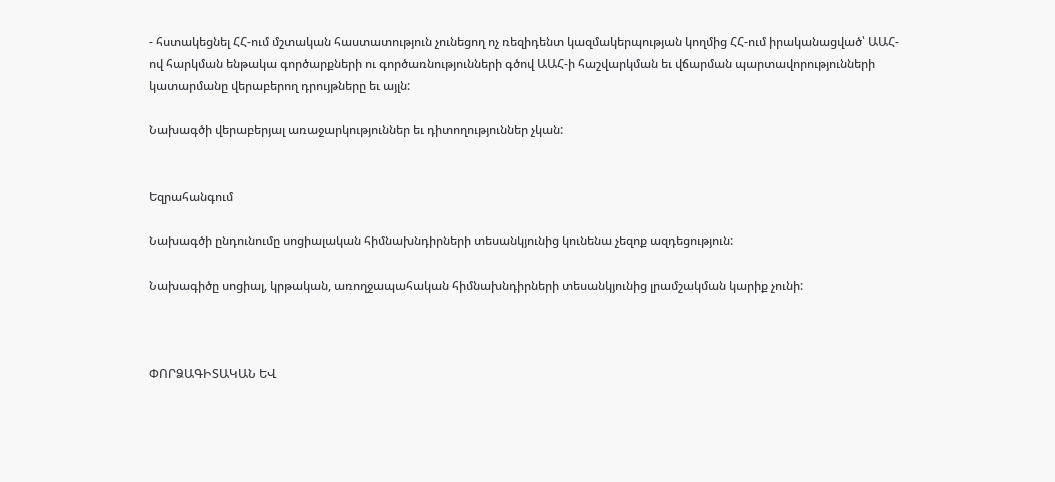- հստակեցնել ՀՀ-ում մշտական հաստատություն չունեցող ոչ ռեզիդենտ կազմակերպության կողմից ՀՀ-ում իրականացված՝ ԱԱՀ-ով հարկման ենթակա գործարքների ու գործառնությունների գծով ԱԱՀ-ի հաշվարկման եւ վճարման պարտավորությունների կատարմանը վերաբերող դրույթները եւ այլն:

Նախագծի վերաբերյալ առաջարկություններ եւ դիտողություններ չկան:


Եզրահանգում

Նախագծի ընդունումը սոցիալական հիմնախնդիրների տեսանկյունից կունենա չեզոք ազդեցություն:

Նախագիծը սոցիալ, կրթական, առողջապահական հիմնախնդիրների տեսանկյունից լրամշակման կարիք չունի:



ՓՈՐՁԱԳԻՏԱԿԱՆ ԵՎ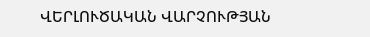ՎԵՐԼՈՒԾԱԿԱՆ ՎԱՐՉՈՒԹՅԱՆ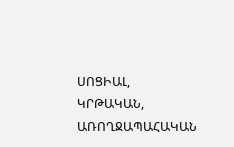ՍՈՑԻԱԼ, ԿՐԹԱԿԱՆ, ԱՌՈՂՋԱՊԱՀԱԿԱՆ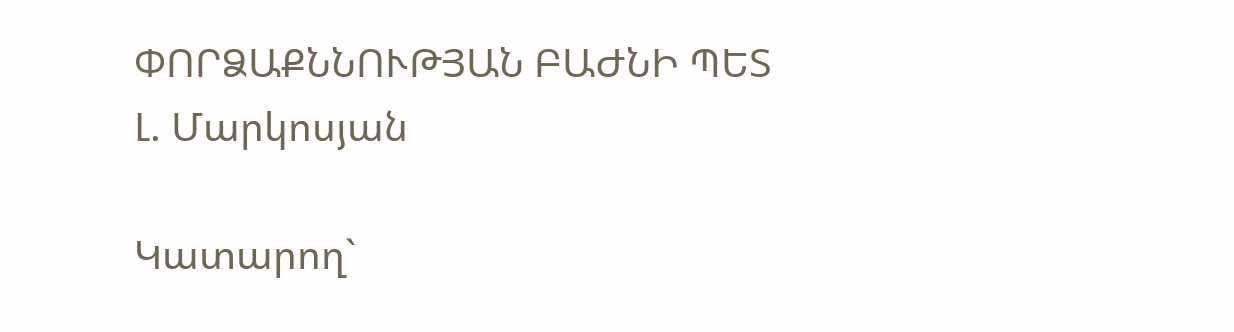ՓՈՐՁԱՔՆՆՈՒԹՅԱՆ ԲԱԺՆԻ ՊԵՏ                                  Լ. Մարկոսյան

Կատարող`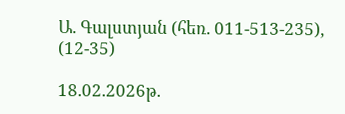Ա. Գալստյան (հեռ. 011-513-235), (12-35)

18.02.2026թ.